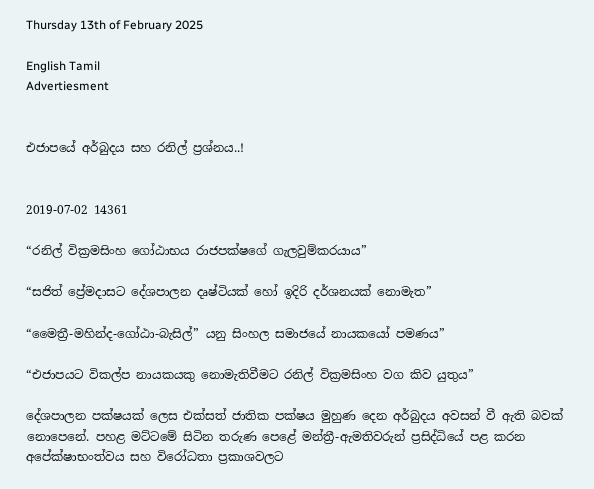Thursday 13th of February 2025

English Tamil
Advertiesment


එජාපයේ අර්බුදය සහ රනිල් ප්‍රශ්නය..!


2019-07-02 14361

“රනිල් වික්‍රමසිංහ ගෝඨාභය රාජපක්ෂගේ ගැලවුම්කරයාය”

“සජිත් ප්‍රේමදාසට දේශපාලන දෘෂ්ටියක් හෝ ඉදිරි දර්ශනයක් නොමැත”

“මෛත්‍රී-මහින්ද-ගෝඨා-බැසිල්” යනු සිංහල සමාජයේ නායකයෝ පමණය”

“එජාපයට විකල්ප නායකයකු නොමැතිවීමට රනිල් වික්‍රමසිංහ වග කිව යුතුය”

දේශපාලන පක්ෂයක් ලෙස එක්සත් ජාතික පක්ෂය මුහුණ දෙන අර්බුදය අවසන් වී ඇති බවක් නොපෙනේ. පහළ මට්ටමේ සිටින තරුණ පෙළේ මන්ත්‍රී-ඇමතිවරුන් ප්‍රසිද්ධියේ පළ කරන අපේක්ෂාභංත්වය සහ විරෝධතා ප්‍රකාශවලට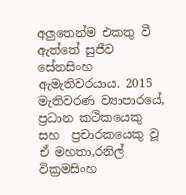අලුතෙන්ම එකතු වී ඇත්තේ සුජීව සේනසිංහ ඇමැතිවරයාය. 2015 මැතිවරණ ව්‍යාපාරයේ, ප්‍රධාන කථිකයෙකු සහ  ප්‍රචාරකයෙකු වූ ඒ මහතා,රනිල් වික්‍රමසිංහ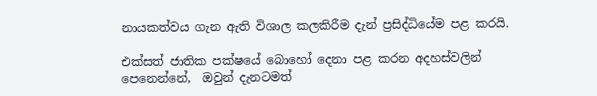නායකත්වය ගැන ඇති විශාල කලකිරීම දැන් ප්‍රසිද්ධියේම පළ කරයි.

එක්සත් ජාතික පක්ෂයේ බොහෝ දෙනා පළ කරන අදහස්වලින් පෙනෙන්නේ,  ඔවුන් දැනටමත්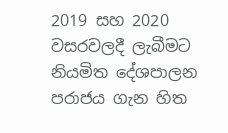2019 සහ 2020 වසරවලදී ලැබීමට නියමිත දේශපාලන පරාජය ගැන හිත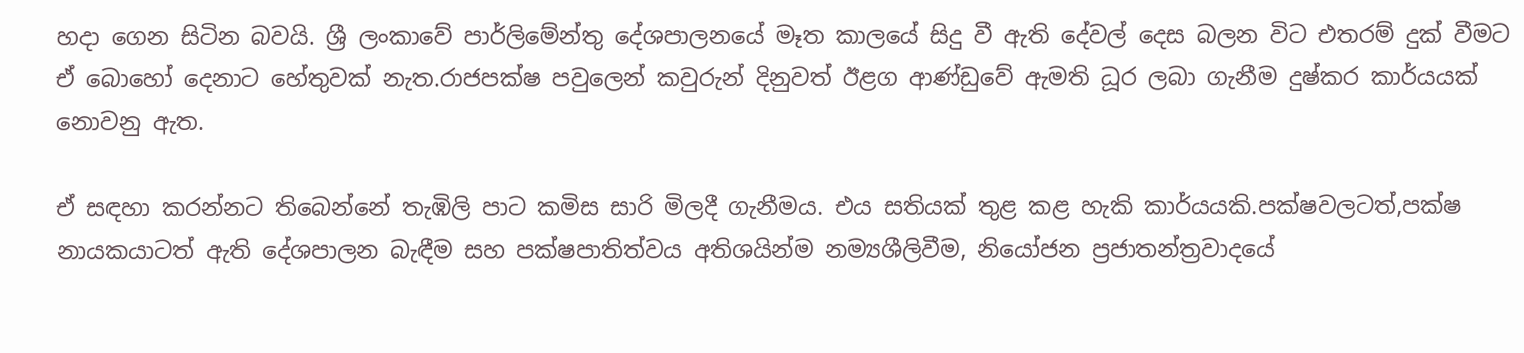හදා ගෙන සිටින බවයි. ශ්‍රී ලංකාවේ පාර්ලිමේන්තු දේශපාලනයේ මෑත කාලයේ සිදු වී ඇති දේවල් දෙස බලන විට එතරම් දුක් වීමට ඒ බොහෝ දෙනාට හේතුවක් නැත.රාජපක්ෂ පවුලෙන් කවුරුන් දිනුවත් ඊළග ආණ්ඩුවේ ඇමති ධූර ලබා ගැනීම දුෂ්කර කාර්යයක් නොවනු ඇත.

ඒ සඳහා කරන්නට තිබෙන්නේ තැඹිලි පාට කමිස සාරි මිලදී ගැනීමය. එය සතියක් තුළ කළ හැකි කාර්යයකි.පක්ෂවලටත්,පක්ෂ නායකයාටත් ඇති දේශපාලන බැඳීම සහ පක්ෂපාතිත්වය අතිශයින්ම නම්‍යශීලිවීම, නියෝජන ප්‍රජාතන්ත්‍රවාදයේ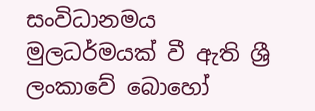සංවිධානමය මුලධර්මයක් වී ඇති ශ්‍රී ලංකාවේ බොහෝ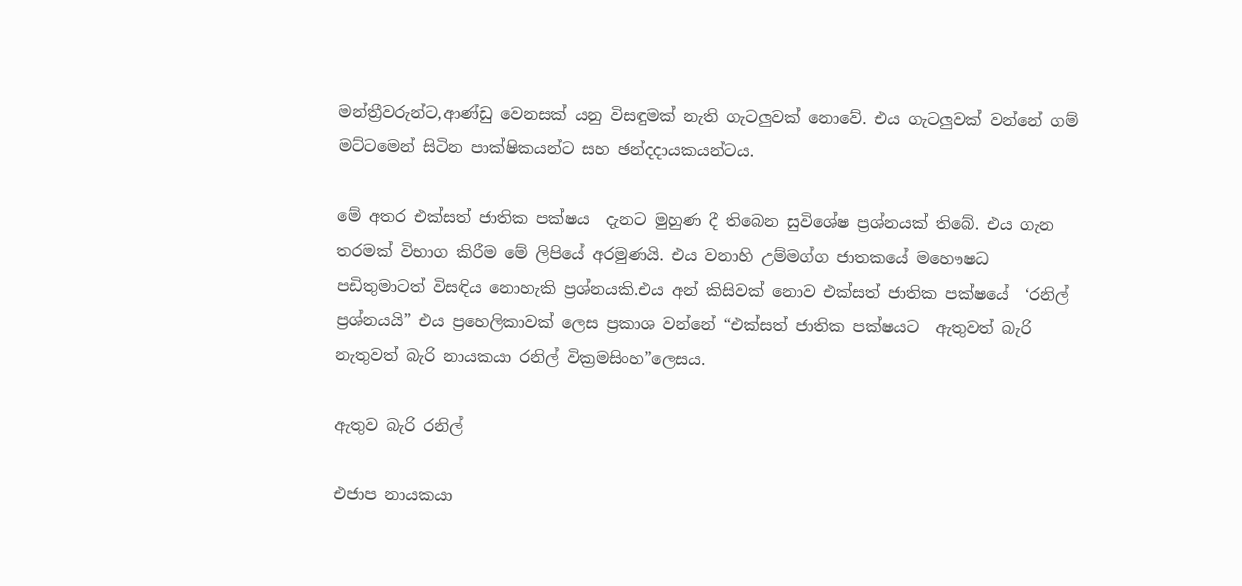මන්ත්‍රීවරුන්ට,ආණ්ඩු වෙනසක් යනු විසඳුමක් නැති ගැටලුවක් නොවේ. එය ගැටලුවක් වන්නේ ගම් මට්ටමෙන් සිටින පාක්ෂිකයන්ට සහ ඡන්දදායකයන්ටය.

මේ අතර එක්සත් ජාතික පක්ෂය  දැනට මුහුණ දී තිබෙන සුවිශේෂ ප්‍රශ්නයක් තිබේ. එය ගැන තරමක් විභාග කිරීම මේ ලිපියේ අරමුණයි. එය වනාහි උම්මග්ග ජාතකයේ මහෞෂධ පඩිතුමාටත් විසඳිය නොහැකි ප්‍රශ්නයකි.එය අන් කිසිවක් නොව එක්සත් ජාතික පක්ෂයේ  ‘රනිල් ප්‍රශ්නයයි” එය ප්‍රහෙලිකාවක් ලෙස ප්‍රකාශ වන්නේ “එක්සත් ජාතික පක්ෂයට  ඇතුවත් බැරි නැතුවත් බැරි නායකයා රනිල් වික්‍රමසිංහ”ලෙසය.

ඇතුව බැරි රනිල්

එජාප නායකයා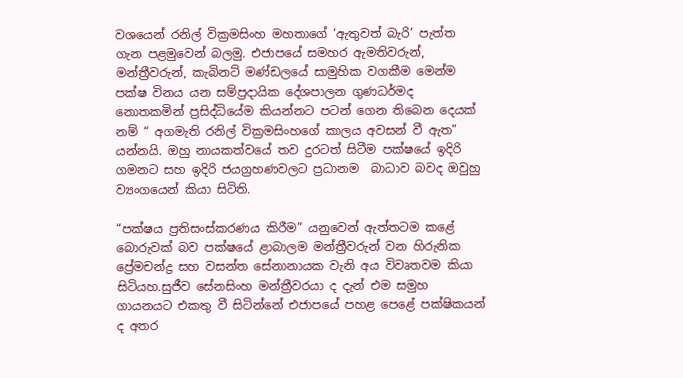වශයෙන් රනිල් වික්‍රමසිංහ මහතාගේ ‘ඇතුවත් බැරි’ පැත්ත ගැන පළමුවෙන් බලමු. එජාපයේ සමහර ඇමතිවරුන්, මන්ත්‍රීවරුන්, කැබිනට් මණ්ඩලයේ සාමුහික වගකීම මෙන්ම පක්ෂ විනය යන සම්ප්‍රදායික දේශපාලන ගුණධර්මද නොතකමින් ප්‍රසිද්ධියේම කියන්නට පටන් ගෙන තිබෙන දෙයක් නම් “ අගමැති රනිල් වික්‍රමසිංහගේ කාලය අවසන් වී ඇත” යන්නයි. ඔහු නායකත්වයේ තව දුරටත් සිටීම පක්ෂයේ ඉදිරි ගමනට සහ ඉදිරි ජයග්‍රහණවලට ප්‍රධානම  බාධාව බවද ඔවුහු ව්‍යංගයෙන් කියා සිටිති.

“පක්ෂය ප්‍රතිසංස්කරණය කිරීම” යනුවෙන් ඇත්තටම කළේ බොරුවක් බව පක්ෂයේ ළාබාලම මන්ත්‍රීවරුන් වන හිරුනික ප්‍රේමචන්ද්‍ර සහ වසන්ත සේනානායක වැනි අය විවෘතවම කියා සිටියහ.සුජීව සේනසිංහ මන්ත්‍රීවරයා ද දැන් එම සමුහ ගායනයට එකතු වී සිටින්නේ එජාපයේ පහළ පෙළේ පක්ෂිකයන් ද අතර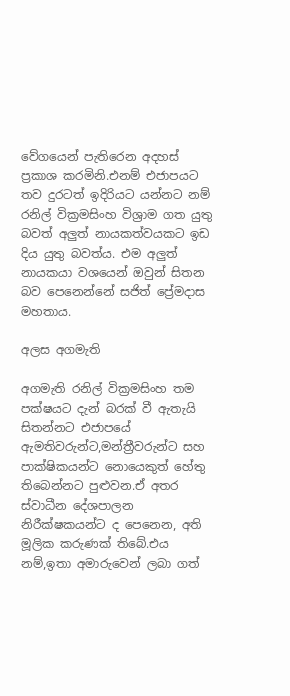වේගයෙන් පැතිරෙන අදහස් ප්‍රකාශ කරමිනි.එනම් එජාපයට තව දුරටත් ඉදිරියට යන්නට නම් රනිල් වික්‍රමසිංහ විශ්‍රාම ගත යුතු බවත් අලුත් නායකත්වයකට ඉඩ දිය යුතු බවත්ය. එම අලුත් නායකයා වශයෙන් ඔවුන් සිතන බව පෙනෙන්නේ සජිත් ප්‍රේමදාස මහතාය.

අලස අගමැති

අගමැති රනිල් වික්‍රමසිංහ තම පක්ෂයට දැන් බරක් වී ඇතැයි සිතන්නට එජාපයේ ඇමතිවරුන්ට,මන්ත්‍රීවරුන්ට සහ පාක්ෂිකයන්ට නොයෙකුත් හේතු තිබෙන්නට පුළුවන.ඒ අතර ස්වාධීන දේශපාලන නිරීක්ෂකයන්ට ද පෙනෙන, අති මූලික කරුණක් තිබේ.එය නම්,ඉතා අමාරුවෙන් ලබා ගත්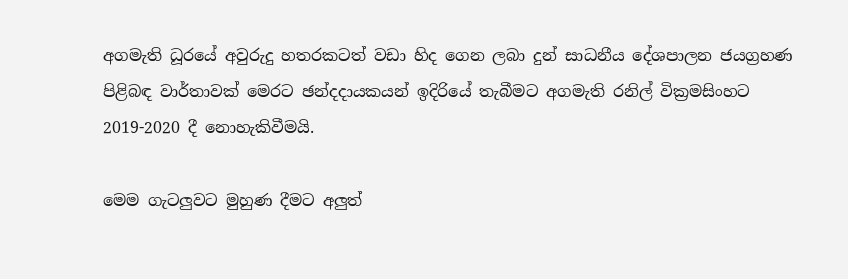අගමැති ධූරයේ අවුරුදු හතරකටත් වඩා හිද ගෙන ලබා දුන් සාධනීය දේශපාලන ජයග්‍රහණ පිළිබඳ වාර්තාවක් මෙරට ඡන්දදායකයන් ඉදිරියේ තැබීමට අගමැති රනිල් වික්‍රමසිංහට 2019-2020 දී නොහැකිවීමයි.

මෙම ගැටලුවට මුහුණ දීමට අලුත්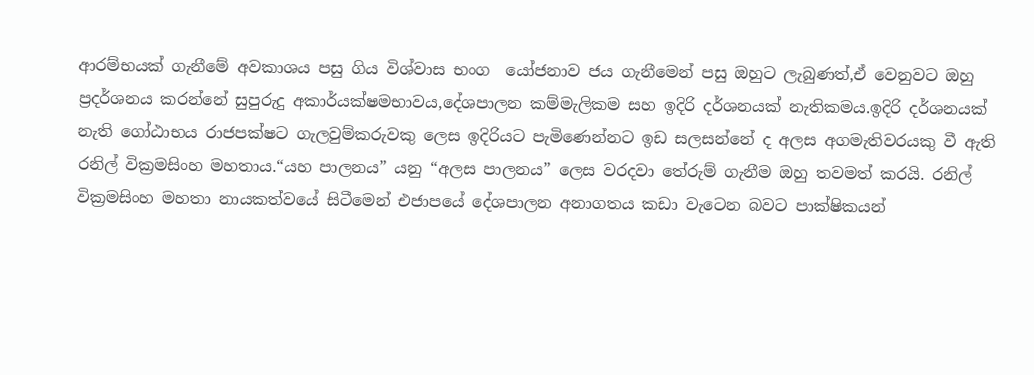ආරම්භයක් ගැනීමේ අවකාශය පසු ගිය විශ්වාස භංග  යෝජනාව ජය ගැනීමෙන් පසු ඔහුට ලැබුණත්,ඒ වෙනුවට ඔහු ප්‍රදර්ශනය කරන්නේ සුපුරුදු අකාර්යක්ෂමභාවය,දේශපාලන කම්මැලිකම සහ ඉදිරි දර්ශනයක් නැතිකමය.ඉදිරි දර්ශනයක් නැති ගෝඨාභය රාජපක්ෂට ගැලවුම්කරුවකු ලෙස ඉදිරියට පැමිණෙන්නට ඉඩ සලසන්නේ ද අලස අගමැතිවරයකු වී ඇති රනිල් වික්‍රමසිංහ මහතාය.“යහ පාලනය” යනු “අලස පාලනය” ලෙස වරදවා තේරුම් ගැනීම ඔහු තවමත් කරයි. රනිල් වික්‍රමසිංහ මහතා නායකත්වයේ සිටීමෙන් එජාපයේ දේශපාලන අනාගතය කඩා වැටෙන බවට පාක්ෂිකයන්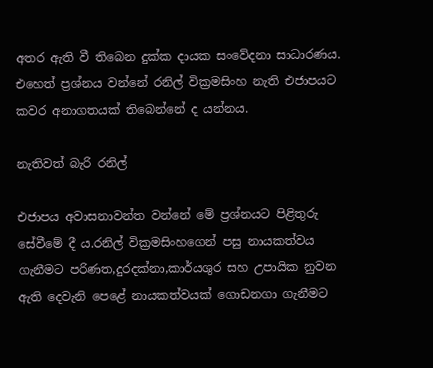අතර ඇති වී තිබෙන දුක්ක දායක සංවේදනා සාධාරණය. එහෙත් ප්‍රශ්නය වන්නේ රනිල් වික්‍රමසිංහ නැති එජාපයට කවර අනාගතයක් තිබෙන්නේ ද යන්නය.

නැතිවත් බැරි රනිල්

එජාපය අවාසනාවන්ත වන්නේ මේ ප්‍රශ්නයට පිළිතුරු සේවීමේ දී ය.රනිල් වික්‍රමසිංහගෙන් පසු නායකත්වය ගැනීමට පරිණත,දුරදක්නා,කාර්යශුර සහ උපායික නුවන ඇති දෙවැනි පෙළේ නායකත්වයක් ගොඩනගා ගැනීමට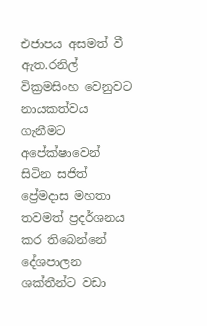එජාපය අසමත් වී ඇත.රනිල් වික්‍රමසිංහ වෙනුවට නායකත්වය ගැනීමට අපේක්ෂාවෙන් සිටින සජිත් ප්‍රේමදාස මහතා තවමත් ප්‍රදර්ශනය කර තිබෙන්නේ දේශපාලන ශක්තීන්ට වඩා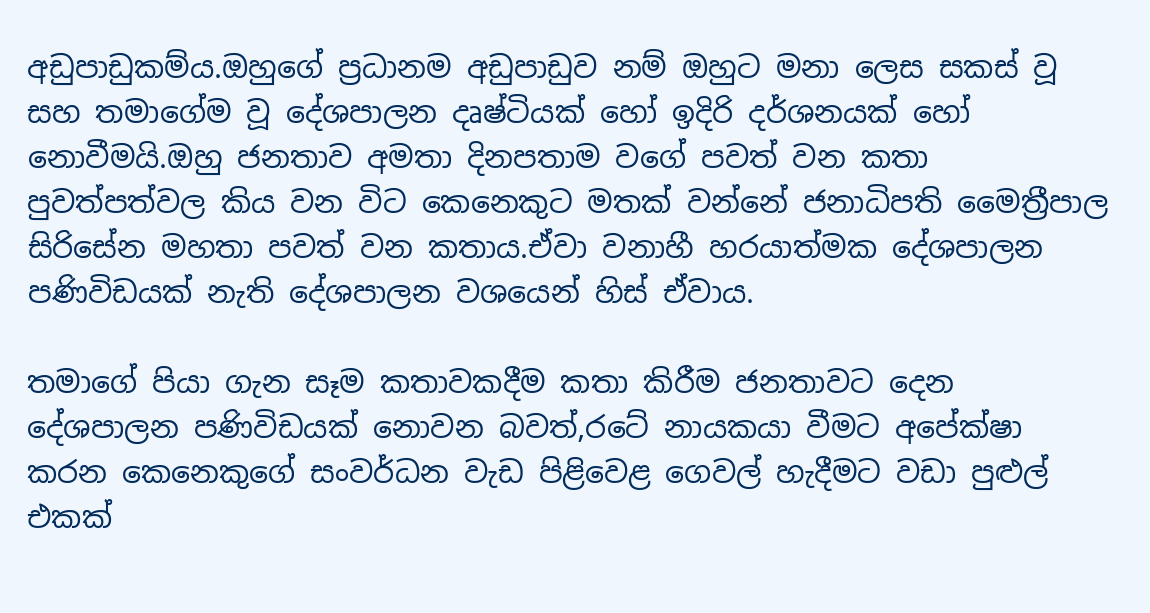අඩුපාඩුකම්ය.ඔහුගේ ප්‍රධානම අඩුපාඩුව නම් ඔහුට මනා ලෙස සකස් වූ සහ තමාගේම වූ දේශපාලන දෘෂ්ටියක් හෝ ඉදිරි දර්ශනයක් හෝ නොවීමයි.ඔහු ජනතාව අමතා දිනපතාම වගේ පවත් වන කතා පුවත්පත්වල කිය වන විට කෙනෙකුට මතක් වන්නේ ජනාධිපති මෛත්‍රීපාල සිරිසේන මහතා පවත් වන කතාය.ඒවා වනාහී හරයාත්මක දේශපාලන පණිවිඩයක් නැති දේශපාලන වශයෙන් හිස් ඒවාය.

තමාගේ පියා ගැන සෑම කතාවකදීම කතා කිරීම ජනතාවට දෙන දේශපාලන පණිවිඩයක් නොවන බවත්,රටේ නායකයා වීමට අපේක්ෂා කරන කෙනෙකුගේ සංවර්ධන වැඩ පිළිවෙළ ගෙවල් හැදීමට වඩා පුළුල් එකක්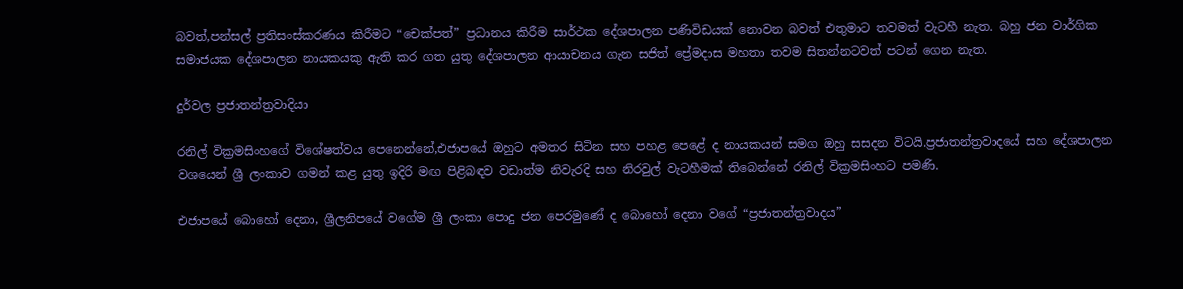බවත්,පන්සල් ප්‍රතිසංස්කරණය කිරීමට “චෙක්පත්” ප්‍රධානය කිරීම සාර්ථක දේශපාලන පණිවිඩයක් නොවන බවත් එතුමාට තවමත් වැටහී නැත. බහු ජන වාර්ගික සමාජයක දේශපාලන නායකයකු ඇති කර ගත යුතු දේශපාලන ආයාචනය ගැන සජිත් ප්‍රේමදාස මහතා තවම සිතන්නටවත් පටන් ගෙන නැත.

දුර්වල ප්‍රජාතන්ත්‍රවාදියා

රනිල් වික්‍රමසිංහගේ විශේෂත්වය පෙනෙන්නේ,එජාපයේ ඔහුට අමතර සිටින සහ පහළ පෙළේ ද නායකයන් සමග ඔහු සසදන විටයි.ප්‍රජාතන්ත්‍රවාදයේ සහ දේශපාලන වශයෙන් ශ්‍රී ලංකාව ගමන් කළ යුතු ඉදිරි මඟ පිළිබඳව වඩාත්ම නිවැරදි සහ නිරවුල් වැටහීමක් තිබෙන්නේ රනිල් වික්‍රමසිංහට පමණි.

එජාපයේ බොහෝ දෙනා, ශ්‍රීලනිපයේ වගේම ශ්‍රී ලංකා පොදු ජන පෙරමුණේ ද බොහෝ දෙනා වගේ “ප්‍රජාතන්ත්‍රවාදය”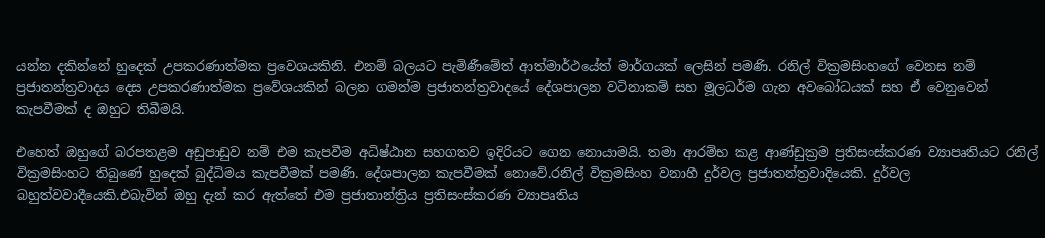යන්න දකින්නේ හුදෙක් උපකරණාත්මක ප්‍රවෙශයකිනි. එනම් බලයට පැමිණීමේත් ආත්මාර්ථයේත් මාර්ගයක් ලෙසින් පමණි. රනිල් වික්‍රමසිංහගේ වෙනස නම් ප්‍රජාතන්ත්‍රවාදය දෙස උපකරණාත්මක ප්‍රවේශයකින් බලන ගමන්ම ප්‍රජාතන්ත්‍රවාදයේ දේශපාලන වටිනාකම් සහ මූලධර්ම ගැන අවබෝධයක් සහ ඒ වෙනුවෙන් කැපවීමක් ද ඔහුට තිබීමයි.

එහෙත් ඔහුගේ බරපතළම අඩුපාඩුව නම් එම කැපවීම අධිෂ්ඨාන සහගතව ඉදිරියට ගෙන නොයාමයි. තමා ආරම්භ කළ ආණ්ඩුක්‍රම ප්‍රතිසංස්කරණ ව්‍යාපෘතියට රනිල් වික්‍රමසිංහට තිබුණේ හුදෙක් බුද්ධිමය කැපවීමක් පමණි. දේශපාලන කැපවීමක් නොවේ.රනිල් වික්‍රමසිංහ වනාහී දුර්වල ප්‍රජාතන්ත්‍රවාදියෙකි. දුර්වල බහුත්වවාදීයෙකි.එබැවින් ඔහු දැන් කර ඇත්තේ එම ප්‍රජාතාන්ත්‍රිය ප්‍රතිසංස්කරණ ව්‍යාපෘතිය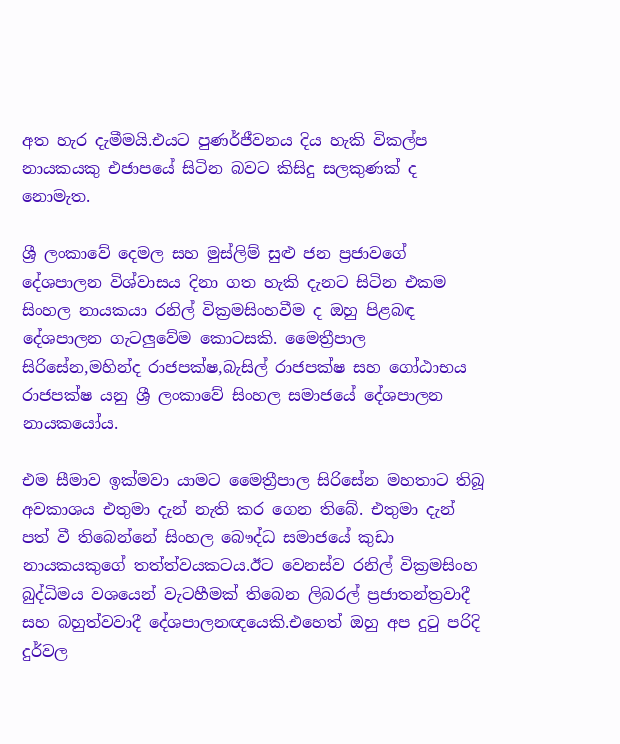අත හැර දැමීමයි.එයට පුණර්ජීවනය දිය හැකි විකල්ප නායකයකු එජාපයේ සිටින බවට කිසිදු සලකුණක් ද නොමැත.

ශ්‍රී ලංකාවේ දෙමල සහ මුස්ලිම් සුළු ජන ප්‍රජාවගේ දේශපාලන විශ්වාසය දිනා ගත හැකි දැනට සිටින එකම සිංහල නායකයා රනිල් වික්‍රමසිංහවීම ද ඔහු පිළබඳ දේශපාලන ගැටලුවේම කොටසකි. මෛත්‍රීපාල සිරිසේන,මහින්ද රාජපක්ෂ,බැසිල් රාජපක්ෂ සහ ගෝඨාභය රාජපක්ෂ යනු ශ්‍රී ලංකාවේ සිංහල සමාජයේ දේශපාලන නායකයෝය.

එම සීමාව ඉක්මවා යාමට මෛත්‍රීපාල සිරිසේන මහතාට තිබූ අවකාශය එතුමා දැන් නැති කර ගෙන තිබේ. එතුමා දැන් පත් වී තිබෙන්නේ සිංහල බෞද්ධ සමාජයේ කුඩා නායකයකුගේ තත්ත්වයකටය.ඊට වෙනස්ව රනිල් වික්‍රමසිංහ බුද්ධිමය වශයෙන් වැටහීමක් තිබෙන ලිබරල් ප්‍රජාතන්ත්‍රවාදී සහ බහුත්වවාදී දේශපාලනඥයෙකි.එහෙත් ඔහු අප දුටු පරිදි දුර්වල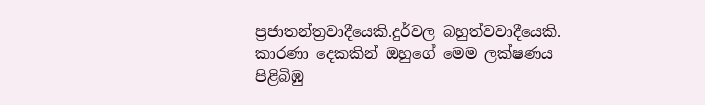ප්‍රජාතන්ත්‍රවාදීයෙකි.දුර්වල බහුත්වවාදීයෙකි. කාරණා දෙකකින් ඔහුගේ මෙම ලක්ෂණය පිළිබිඹු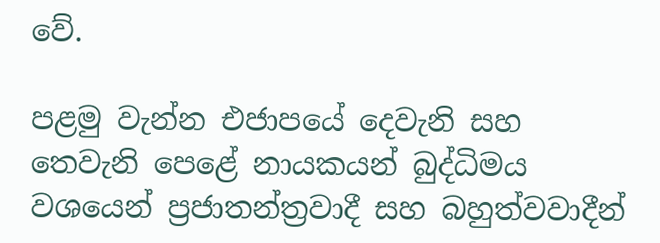වේ.

පළමු වැන්න එජාපයේ දෙවැනි සහ තෙවැනි පෙළේ නායකයන් බුද්ධිමය වශයෙන් ප්‍රජාතන්ත්‍රවාදී සහ බහුත්වවාදීන්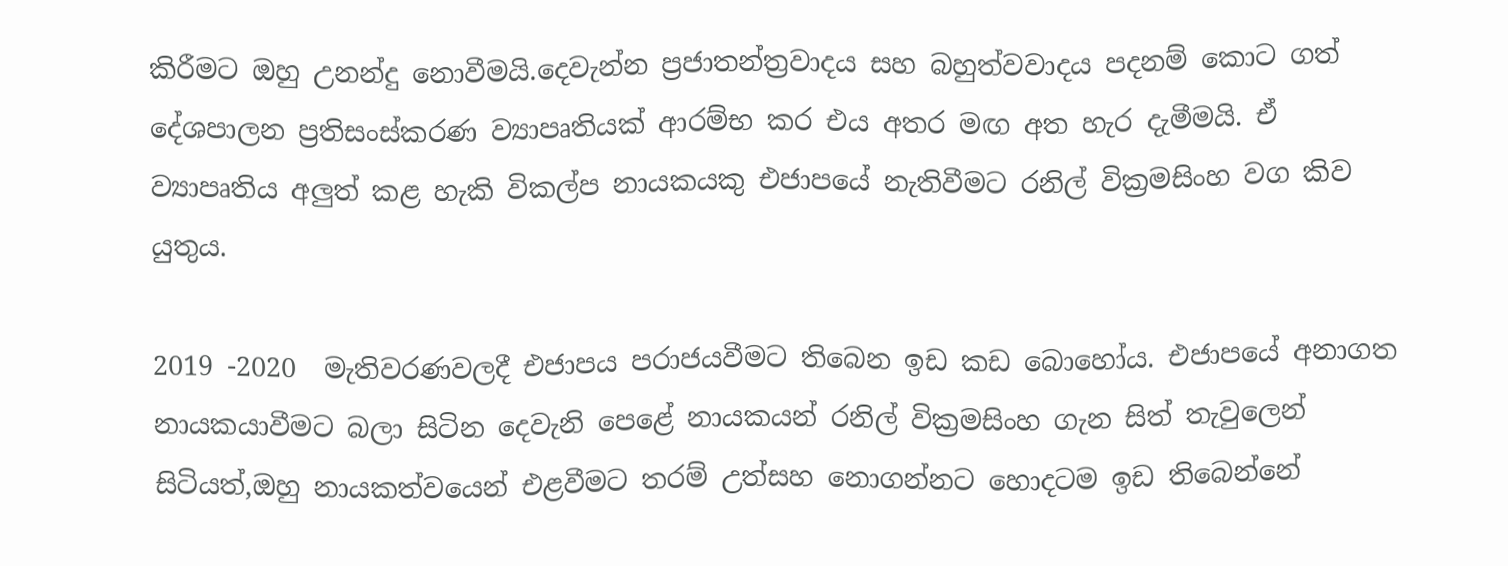කිරීමට ඔහු උනන්දු නොවීමයි.දෙවැන්න ප්‍රජාතන්ත්‍රවාදය සහ බහුත්වවාදය පදනම් කොට ගත් දේශපාලන ප්‍රතිසංස්කරණ ව්‍යාපෘතියක්‌ ආරම්භ කර එය අතර මඟ අත හැර දැමීමයි. ඒ ව්‍යාපෘතිය අලුත් කළ හැකි විකල්ප නායකයකු එජාපයේ නැතිවීමට රනිල් වික්‍රමසිංහ වග කිව යුතුය.

2019 -2020  මැතිවරණවලදී එජාපය පරාජයවීමට තිබෙන ඉඩ කඩ බොහෝය. එජාපයේ අනාගත නායකයාවීමට බලා සිටින දෙවැනි පෙළේ නායකයන් රනිල් වික්‍රමසිංහ ගැන සිත් තැවුලෙන් සිටියත්,ඔහු නායකත්වයෙන් එළවීමට තරම් උත්සහ නොගන්නට හොදටම ඉඩ තිබෙන්නේ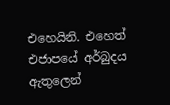එහෙයිනි. එහෙත් එජාපයේ අර්බුදය ඇතුලෙන්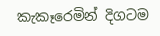කැකෑරෙමින් දිගටම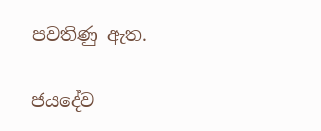පවතිණු ඇත.

ජයදේව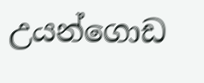උයන්ගොඩ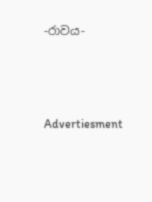-රාවය-





Advertiesment